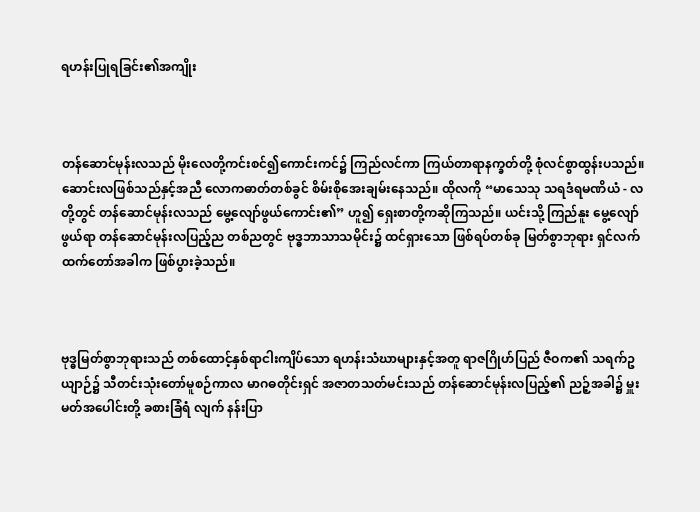ရဟန်းပြုရခြင်း၏အကျိုး



တန်ဆောင်မုန်းလသည် မိုးလေတို့ကင်းစင်၍ကောင်းကင်၌ ကြည်လင်ကာ ကြယ်တာရာနက္ခတ်တို့ စုံလင်စွာထွန်းပသည်။ ဆောင်းလဖြစ်သည်နှင့်အညီ လောကဓာတ်တစ်ခွင် စိမ်းစိုအေးချမ်းနေသည်။ ထိုလကို “မာသေသု သရဒံရမဏိယံ - လတို့တွင် တန်ဆောင်မုန်းလသည် မွေ့လျော်ဖွယ်ကောင်း၏” ဟူ၍ ရှေးစာတို့ကဆိုကြသည်။ ယင်းသို့ ကြည်နူး မွေ့လျော်ဖွယ်ရာ တန်ဆောင်မုန်းလပြည့်ည တစ်ညတွင် ဗုဒ္ဓဘာသာသမိုင်း၌ ထင်ရှားသော ဖြစ်ရပ်တစ်ခု မြတ်စွာဘုရား ရှင်လက်ထက်တော်အခါက ဖြစ်ပွားခဲ့သည်။



ဗုဒ္ဓမြတ်စွာဘုရားသည် တစ်ထောင့်နှစ်ရာငါးကျိပ်သော ရဟန်းသံဃာများနှင့်အတူ ရာဇဂြိုဟ်ပြည် ဇီဝက၏ သရက်ဥယျာဉ်၌ သီတင်းသုံးတော်မူစဉ်ကာလ မာဂဓတိုင်းရှင် အဇာတသတ်မင်းသည် တန်ဆောင်မုန်းလပြည့်၏ ညဉ့်အခါ၌ မှူးမတ်အပေါင်းတို့ ခစားခြံရံ လျက် နန်းပြာ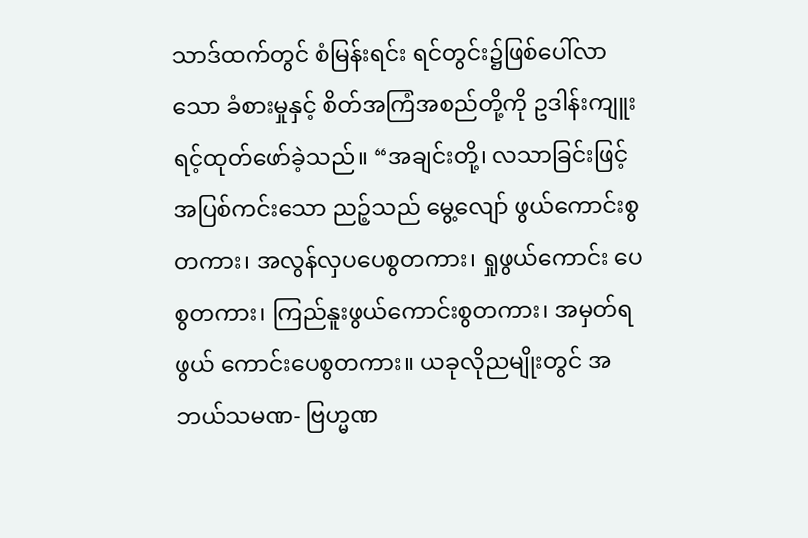သာဒ်ထက်တွင် စံမြန်းရင်း ရင်တွင်း၌ဖြစ်ပေါ်လာသော ခံစားမှုနှင့် စိတ်အကြံအစည်တို့ကို ဥဒါန်းကျူးရင့်ထုတ်ဖော်ခဲ့သည်။ “အချင်းတို့၊ လသာခြင်းဖြင့် အပြစ်ကင်းသော ညဉ့်သည် မွေ့လျော် ဖွယ်ကောင်းစွတကား၊ အလွန်လှပပေစွတကား၊ ရှုဖွယ်ကောင်း ပေစွတကား၊ ကြည်နူးဖွယ်ကောင်းစွတကား၊ အမှတ်ရဖွယ် ကောင်းပေစွတကား။ ယခုလိုညမျိုးတွင် အဘယ်သမဏ- ဗြဟ္မဏ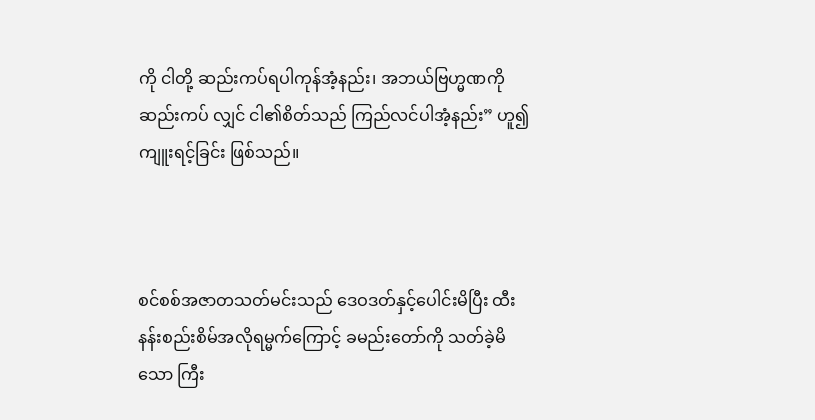ကို ငါတို့ ဆည်းကပ်ရပါကုန်အံ့နည်း၊ အဘယ်ဗြဟ္မဏကို ဆည်းကပ် လျှင် ငါ၏စိတ်သည် ကြည်လင်ပါအံ့နည်း” ဟူ၍ ကျူးရင့်ခြင်း ဖြစ်သည်။



စင်စစ်အဇာတသတ်မင်းသည် ဒေဝဒတ်နှင့်ပေါင်းမိပြီး ထီးနန်းစည်းစိမ်အလိုရမ္မက်ကြောင့် ခမည်းတော်ကို သတ်ခဲ့မိသော ကြီး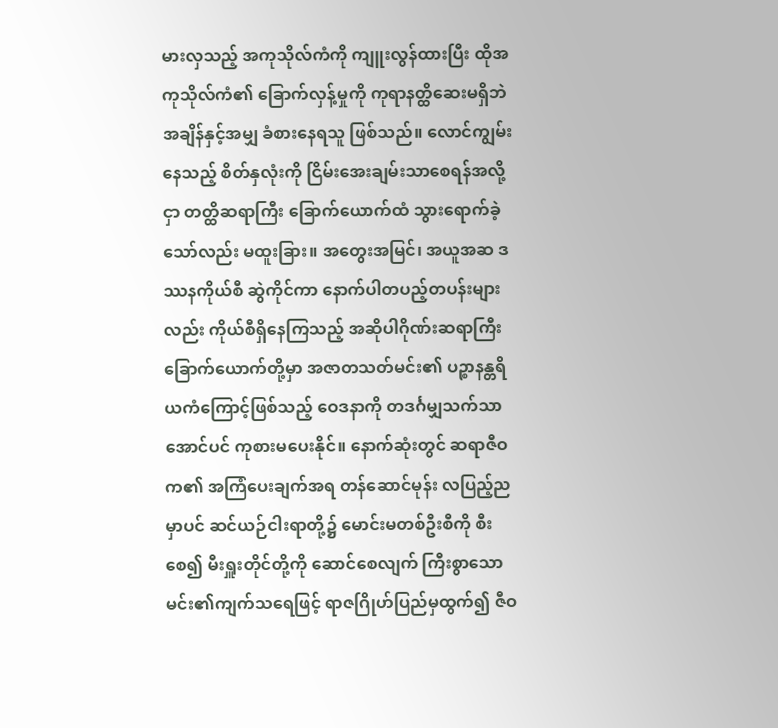မားလှသည့် အကုသိုလ်ကံကို ကျူးလွန်ထားပြီး ထိုအကုသိုလ်ကံ၏ ခြောက်လှန့်မှုကို ကုရာနတ္ထိဆေးမရှိဘဲ အချိန်နှင့်အမျှ ခံစားနေရသူ ဖြစ်သည်။ လောင်ကျွမ်းနေသည့် စိတ်နှလုံးကို ငြိမ်းအေးချမ်းသာစေရန်အလို့ငှာ တတ္ထိဆရာကြီး ခြောက်ယောက်ထံ သွားရောက်ခဲ့သော်လည်း မထူးခြား။ အတွေးအမြင်၊ အယူအဆ ဒဿနကိုယ်စီ ဆွဲကိုင်ကာ နောက်ပါတပည့်တပန်းများလည်း ကိုယ်စီရှိနေကြသည့် အဆိုပါဂိုဏ်းဆရာကြီး ခြောက်ယောက်တို့မှာ အဇာတသတ်မင်း၏ ပဉ္စာနန္တရိယကံကြောင့်ဖြစ်သည့် ဝေဒနာကို တဒင်္ဂမျှသက်သာအောင်ပင် ကုစားမပေးနိုင်။ နောက်ဆုံးတွင် ဆရာဇီဝက၏ အကြံပေးချက်အရ တန်ဆောင်မုန်း လပြည့်ညမှာပင် ဆင်ယဉ်ငါးရာတို့၌ မောင်းမတစ်ဦးစီကို စီးစေ၍ မီးရှူးတိုင်တို့ကို ဆောင်စေလျက် ကြီးစွာသော မင်း၏ကျက်သရေဖြင့် ရာဇဂြိုဟ်ပြည်မှထွက်၍ ဇီဝ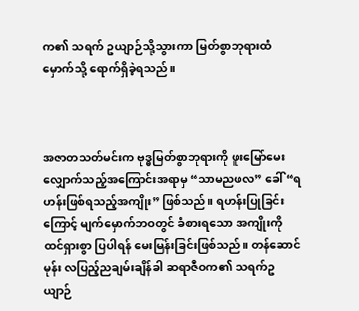က၏ သရက် ဥယျာဉ်သို့သွားကာ မြတ်စွာဘုရားထံမှောက်သို့ ရောက်ရှိခဲ့ရသည်။



အဇာတသတ်မင်းက ဗုဒ္ဓမြတ်စွာဘုရားကို ဖူးမြော်မေးလျှောက်သည့်အကြောင်းအရာမှ “သာမညဖလ” ခေါ် “ရဟန်းဖြစ်ရသည့်အကျိုး” ဖြစ်သည်။ ရဟန်းပြုခြင်းကြောင့် မျက်မှောက်ဘဝတွင် ခံစားရသော အကျိုးကို ထင်ရှားစွာ ပြပါရန် မေးမြန်းခြင်းဖြစ်သည်။ တန်ဆောင်မုန်း လပြည့်ညချမ်းချိန်ခါ ဆရာဇီဝက၏ သရက်ဥယျာဉ်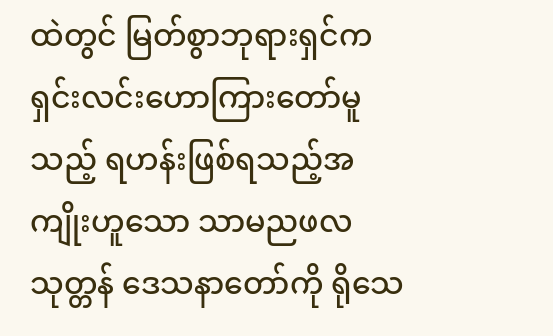ထဲတွင် မြတ်စွာဘုရားရှင်က ရှင်းလင်းဟောကြားတော်မူသည့် ရဟန်းဖြစ်ရသည့်အကျိုးဟူသော သာမညဖလသုတ္တန် ဒေသနာတော်ကို ရိုသေ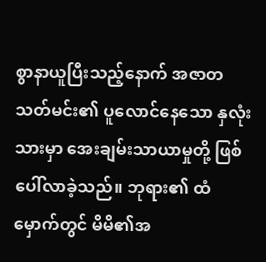စွာနာယူပြီးသည့်နောက် အဇာတသတ်မင်း၏ ပူလောင်နေသော နှလုံးသားမှာ အေးချမ်းသာယာမှုတို့ ဖြစ်ပေါ်လာခဲ့သည်။ ဘုရား၏ ထံမှောက်တွင် မိမိ၏အ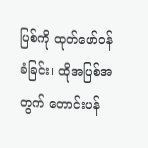ပြစ်ကို ထုတ်ဖော်ဝန်ခံခြင်း၊ ထိုအပြစ်အတွက် တောင်းပန်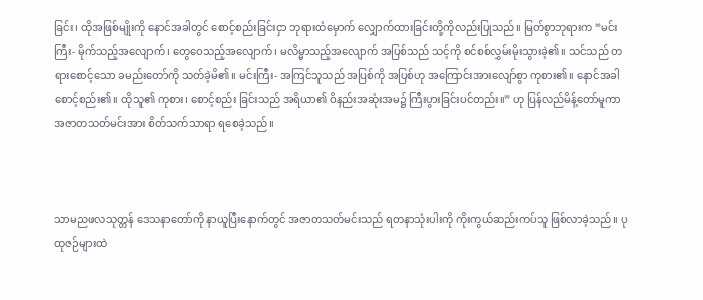ခြင်း၊ ထိုအဖြစ်မျိုးကို နောင်အခါတွင် စောင့်စည်းခြင်းငှာ ဘုရားထံမှောက် လျှောက်ထားခြင်းတို့ကိုလည်းပြုသည်။ မြတ်စွာဘုရားက “မင်းကြီး- မိုက်သည့်အလျောက်၊ တွေဝေသည့်အလျောက်၊ မလိမ္မာသည့်အလျောက် အပြစ်သည် သင့်ကို စင်စစ်လွှမ်းမိုးသွားခဲ့၏။ သင်သည် တရားစောင့်သော ခမည်းတော်ကို သတ်ခဲ့မိ၏။ မင်းကြီး- အကြင်သူသည် အပြစ်ကို အပြစ်ဟု အကြောင်းအားလျော်စွာ ကုစား၏။ နောင်အခါစောင့်စည်း၏။ ထိုသူ၏ ကုစား၊ စောင့်စည်း ခြင်းသည် အရိယာ၏ ဝိနည်းအဆုံးအမ၌ ကြီးပွားခြင်းပင်တည်း။” ဟု ပြန်လည်မိန့်တော်မူကာ အဇာတသတ်မင်းအား စိတ်သက်သာရာ ရစေခဲ့သည်။



သာမညဖလသုတ္တန် ဒေသနာတော်ကို နာယူပြီးနောက်တွင် အဇာတသတ်မင်းသည် ရတနာသုံးပါးကို ကိုးကွယ်ဆည်းကပ်သူ ဖြစ်လာခဲ့သည်။ ပုထုဇဉ်များထဲ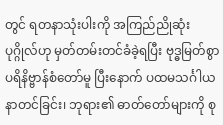တွင် ရတနာသုံးပါးကို အကြည်ညိုဆုံးပုဂ္ဂိုလ်ဟု မှတ်တမ်းတင်ခံခဲ့ရပြီး ဗုဒ္ဓမြတ်စွာပရိနိဗ္ဗာန်စံတော်မူ ပြီးနောက် ပထမသင်္ဂါယနာတင်ခြင်း၊ ဘုရား၏ ဓာတ်တော်များကို စု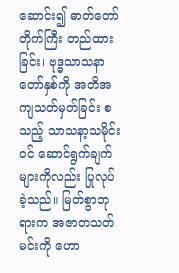ဆောင်း၍ ဓာတ်တော်တိုက်ကြီး တည်ထားခြင်း၊ ဗုဒ္ဓသာသနာတော်နှစ်ကို အတိအကျသတ်မှတ်ခြင်း စသည့် သာသနာ့သမိုင်းဝင် ဆောင်ရွက်ချက်များကိုလည်း ပြုလုပ်ခဲ့သည်။ မြတ်စွာဘုရားက အဇာတသတ်မင်းကို ဟော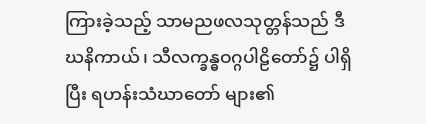ကြားခဲ့သည့် သာမညဖလသုတ္တန်သည် ဒီဃနိကာယ်၊ သီလက္ခန္ဓဝဂ္ဂပါဠိတော်၌ ပါရှိပြီး ရဟန်းသံဃာတော် များ၏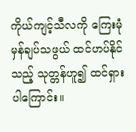ကိုယ်ကျင့်သီလကို ကြေးမုံမှန်ချပ်သဖွယ် ထင်ဟပ်နိုင်သည့် သုတ္တန်ဟူ၍ ထင်ရှားပါကြောင်း။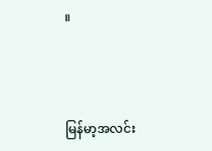။



မြန်မာ့အလင်း